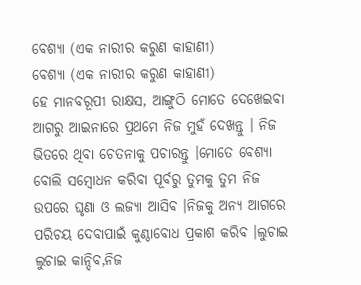ବେଶ୍ୟା (ଏକ ନାରୀର କରୁଣ କାହାଣୀ)
ବେଶ୍ୟା (ଏକ ନାରୀର କରୁଣ କାହାଣୀ)
ହେ ମାନବରୂପୀ ରାକ୍ଷସ, ଆଙ୍ଗୁଠି ମୋତେ ଦେଖେଇବା ଆଗରୁ ଆଇନାରେ ପ୍ରଥମେ ନିଜ ମୁହଁ ଦେଖନ୍ତୁ । ନିଜ ଭିତରେ ଥିବା ଚେତନାକୁ ପଚାରନ୍ତୁ ।ମୋତେ ବେଶ୍ଯା ବୋଲି ସମ୍ବୋଧନ କରିବା ପୂର୍ବରୁ ତୁମକୁ ତୁମ ନିଜ ଉପରେ ଘୃଣା ଓ ଲଜ୍ଯା ଆସିବ ।ନିଜକୁ ଅନ୍ୟ ଆଗରେ ପରିଚୟ ଦେବାପାଇଁ କୁଣ୍ଠାବୋଧ ପ୍ରକାଶ କରିବ ।ଲୁଚାଇ ଲୁଚାଇ କାନ୍ଦିବ,ନିଜ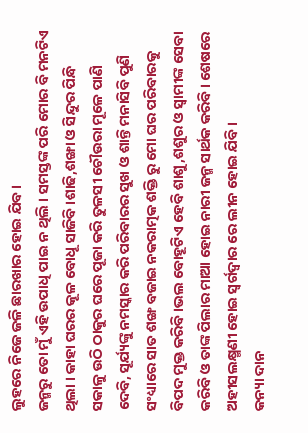ଲୁହରେ ନିଜେ ଜଳି ଛାରଖାର ହୋଇ ଯିବ ।
ଜନ୍ମରୁ ତୋ ମୁଁ ଏହି ଉପାଧି ପାଇ ନ ଥିଲି । ସମସ୍ତଙ୍କ ପରି ମୋର ବି ମନଟିଏ ଥିଲା । କାହା ଘରର କୂଳ ବୋଧୂ ସାଜିବି ।ଶାଢି,ଶଙ୍ଖା ଓ ସିନ୍ଦୁର ପିନ୍ଧି ସକାଳୁ ଉଠି ଠାକୁର ଘରେ ପୂଜା କରି ତୁଳସୀ ଚୌଉରା ମୂଳେ ପାଣି ଦେବି, ସୂର୍ଯ୍ୟଙ୍କୁ ନମସ୍କାର କରି ପରିବାରର ସୁଖ ଓ ଶାନ୍ତି ମନାସିବି ପୁଣି ସଂଧ୍ୟାରେ ସାତ ଶଙ୍ଖ ବଜାଇ ନକରାତ୍ମକ ଶକ୍ତି ରୁ ମୋ ଘର ପରିବାରକୁ ବିପଦ ମୁକ୍ତ କରିବି ।ଭଲ ବୋହୂଟିଏ ହେବି ଶାଶୁ,ଶଶୁର ଓ ସ୍ବାମୀଙ୍କ ସେବା କରିବି ଓ ତାଙ୍କ ପିଲାର ମାଆ ହୋଇ ନାରୀ ଜନ୍ମ ସାର୍ଥକ କରିବି। ଶେଷରେ ଅହୀସଲକ୍ଷ୍ମଣୀ ହୋଇ ସ୍ଵର୍ଗଦ୍ଵାର ରେ ଲୀନ ହୋଇ ଯିବି ।
କନ୍ୟା ଦାନ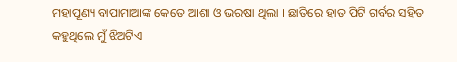ମହାପୂଣ୍ୟ ବାପାମାଆଙ୍କ କେତେ ଆଶା ଓ ଭରଷା ଥିଲା । ଛାତିରେ ହାତ ପିଟି ଗର୍ବର ସହିତ କହୁଥିଲେ ମୁଁ ଝିଅଟିଏ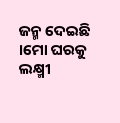ଜନ୍ମ ଦେଇଛି ।ମୋ ଘରକୁ ଲକ୍ଷ୍ମୀ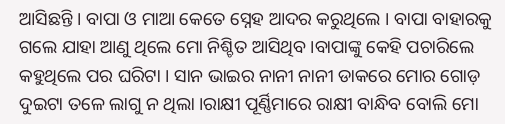ଆସିଛନ୍ତି । ବାପା ଓ ମାଆ କେତେ ସ୍ନେହ ଆଦର କରୁଥିଲେ । ବାପା ବାହାରକୁ ଗଲେ ଯାହା ଆଣୁ ଥିଲେ ମୋ ନିଶ୍ଚିତ ଆସିଥିବ ।ବାପାଙ୍କୁ କେହି ପଚାରିଲେ କହୁଥିଲେ ପର ଘରିଟା । ସାନ ଭାଇର ନାନୀ ନାନୀ ଡାକରେ ମୋର ଗୋଡ଼ ଦୁଇଟା ତଳେ ଲାଗୁ ନ ଥିଲା ।ରାକ୍ଷୀ ପୂର୍ଣ୍ଣିମାରେ ରାକ୍ଷୀ ବାନ୍ଧିବ ବୋଲି ମୋ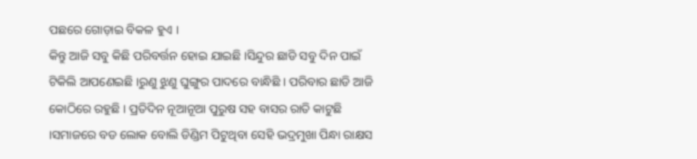ପଛରେ ଗୋଡ଼ାଇ ବିକଳ ହୁଏ ।
କିନ୍ତୁ ଆଜି ସବୁ କିଛି ପରିବର୍ତ୍ତନ ହୋଇ ଯାଇଛି ।ସିନ୍ଦୁର ଛାଡି ସବୁ ଦିନ ପାଇଁ ଟିକିଲି ଆପଣେଇଛି ।ରୁଣୁ ଝୁଣୁ ଘୁଙ୍ଗୁର ପାଦରେ ବାନ୍ଧିଛି । ପରିବାର ଛାଡି ଆଜି କୋଠିରେ ରହୁଛି । ପ୍ରତିଦିନ ନୂଆନୂଆ ପୁରୁଷ ସହ ବାସର ରାତି କାଟୁଛି ।ସମାଜରେ ବଡ ଲୋକ ବୋଲି ଡିଣ୍ଡିମ ପିଟୁଥିବା ସେହି ଭଦ୍ରମୁଖା ପିନ୍ଧା ରାକ୍ଷସ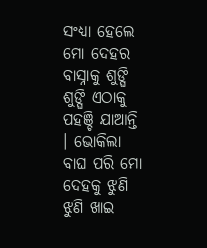ସଂଧ୍ୟା ହେଲେ ମୋ ଦେହର ବାସ୍ନାକୁ ଶୁଙ୍ଘି ଶୁଙ୍ଘି ଏଠାକୁ ପହଞ୍ଚି ଯାଆନ୍ତି । ଭୋକିଲା ବାଘ ପରି ମୋ ଦେହକୁ ଝୁଣି ଝୁଣି ଖାଇ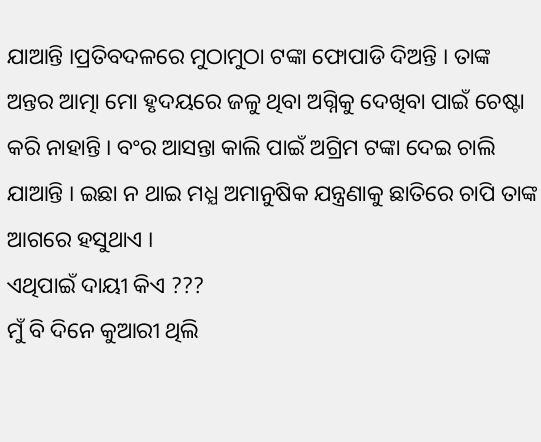ଯାଆନ୍ତି ।ପ୍ରତିବଦଳରେ ମୁଠାମୁଠା ଟଙ୍କା ଫୋପାଡି ଦିଅନ୍ତି । ତାଙ୍କ ଅନ୍ତର ଆତ୍ମା ମୋ ହୃଦୟରେ ଜଳୁ ଥିବା ଅଗ୍ନିକୁ ଦେଖିବା ପାଇଁ ଚେଷ୍ଟା କରି ନାହାନ୍ତି । ବଂର ଆସନ୍ତା କାଲି ପାଇଁ ଅଗ୍ରିମ ଟଙ୍କା ଦେଇ ଚାଲି ଯାଆନ୍ତି । ଇଛା ନ ଥାଇ ମଧ୍ଯ ଅମାନୁଷିକ ଯନ୍ତ୍ରଣାକୁ ଛାତିରେ ଚାପି ତାଙ୍କ ଆଗରେ ହସୁଥାଏ ।
ଏଥିପାଇଁ ଦାୟୀ କିଏ ???
ମୁଁ ବି ଦିନେ କୁଆରୀ ଥିଲି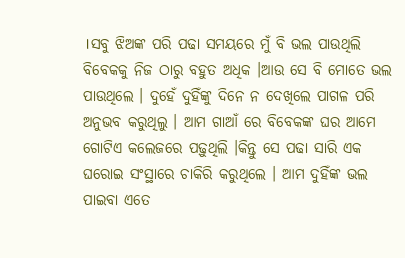।ସବୁ ଝିଅଙ୍କ ପରି ପଢା ସମୟରେ ମୁଁ ବି ଭଲ ପାଉଥିଲି ବିବେକକୁ ନିଜ ଠାରୁ ବହୁତ ଅଧିକ ।ଆଉ ସେ ବି ମୋତେ ଭଲ ପାଉଥିଲେ । ଦୁହେଁ ଦୁହିଁଙ୍କୁ ଦିନେ ନ ଦେଖିଲେ ପାଗଳ ପରି ଅନୁଭବ କରୁଥିଲୁ । ଆମ ଗାଆଁ ରେ ବିବେକଙ୍କ ଘର ଆମେ ଗୋଟିଏ କଲେଜରେ ପଢ଼ୁଥିଲି ।କିନ୍ତୁ ସେ ପଢା ସାରି ଏକ ଘରୋଇ ସଂସ୍ଥାରେ ଚାକିରି କରୁଥିଲେ । ଆମ ଦୁହିଁଙ୍କ ଭଲ ପାଇବା ଏତେ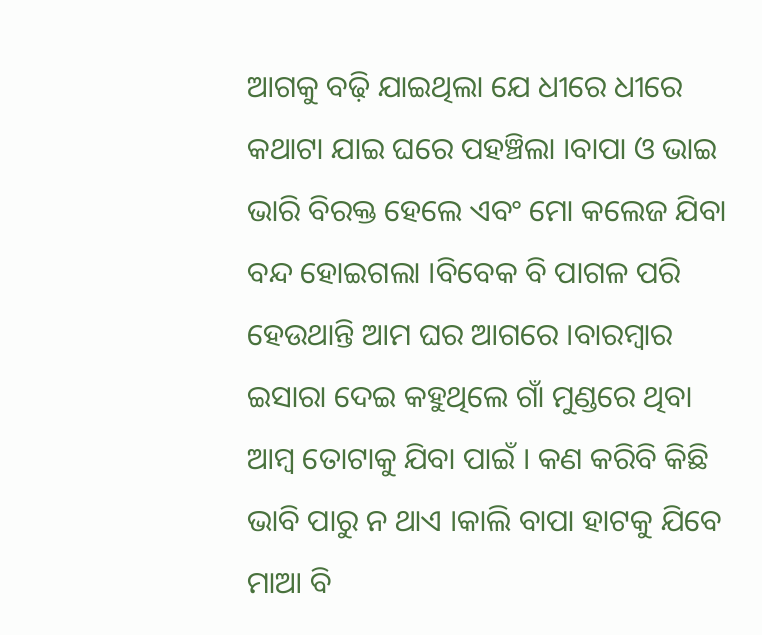ଆଗକୁ ବଢ଼ି ଯାଇଥିଲା ଯେ ଧୀରେ ଧୀରେ କଥାଟା ଯାଇ ଘରେ ପହଞ୍ଚିଲା ।ବାପା ଓ ଭାଇ ଭାରି ବିରକ୍ତ ହେଲେ ଏବଂ ମୋ କଲେଜ ଯିବା ବନ୍ଦ ହୋଇଗଲା ।ବିବେକ ବି ପାଗଳ ପରି ହେଉଥାନ୍ତି ଆମ ଘର ଆଗରେ ।ବାରମ୍ବାର ଇସାରା ଦେଇ କହୁଥିଲେ ଗାଁ ମୁଣ୍ଡରେ ଥିବା ଆମ୍ବ ତୋଟାକୁ ଯିବା ପାଇଁ । କଣ କରିବି କିଛି ଭାବି ପାରୁ ନ ଥାଏ ।କାଲି ବାପା ହାଟକୁ ଯିବେ ମାଆ ବି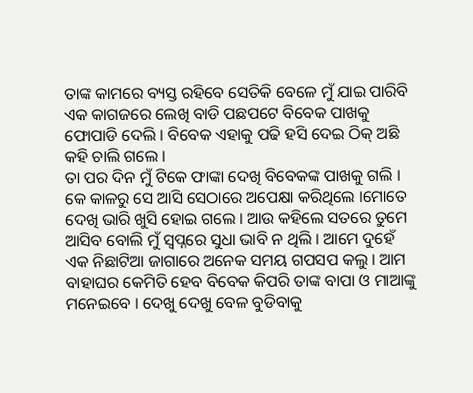ତାଙ୍କ କାମରେ ବ୍ୟସ୍ତ ରହିବେ ସେତିକି ବେଳେ ମୁଁ ଯାଇ ପାରିବି ଏକ କାଗଜରେ ଲେଖି ବାଡି ପଛପଟେ ବିବେକ ପାଖକୁ ଫୋପାଡି ଦେଲି । ବିବେକ ଏହାକୁ ପଢି ହସି ଦେଇ ଠିକ୍ ଅଛି କହି ଚାଲି ଗଲେ ।
ତା ପର ଦିନ ମୁଁ ଟିକେ ଫାଙ୍କା ଦେଖି ବିବେକଙ୍କ ପାଖକୁ ଗଲି । କେ କାଳରୁ ସେ ଆସି ସେଠାରେ ଅପେକ୍ଷା କରିଥିଲେ ।ମୋତେ ଦେଖି ଭାରି ଖୁସି ହୋଇ ଗଲେ । ଆଉ କହିଲେ ସତରେ ତୁମେ ଆସିବ ବୋଲି ମୁଁ ସ୍ବପ୍ନରେ ସୁଧା ଭାବି ନ ଥିଲି । ଆମେ ଦୁହେଁ ଏକ ନିଛାଟିଆ ଜାଗାରେ ଅନେକ ସମୟ ଗପସପ କଲୁ । ଆମ ବାହାଘର କେମିତି ହେବ ବିବେକ କିପରି ତାଙ୍କ ବାପା ଓ ମାଆଙ୍କୁ ମନେଇବେ । ଦେଖୁ ଦେଖୁ ବେଳ ବୁଡିବାକୁ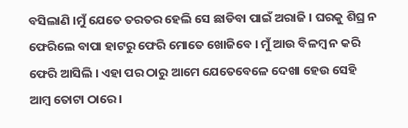ବସିଲାଣି ।ମୁଁ ଯେତେ ତରତର ହେଲି ସେ ଛାଡିବା ପାଇଁ ଅରାଜି । ଘରକୁ ଶିଘ୍ର ନ ଫେରିଲେ ବାପା ହାଟରୁ ଫେରି ମୋତେ ଖୋଜିବେ । ମୁଁ ଆଉ ବିଳମ୍ବ ନ କରି ଫେରି ଆସିଲି । ଏହା ପର ଠାରୁ ଆମେ ଯେତେବେଳେ ଦେଖା ହେଉ ସେହି ଆମ୍ବ ତୋଟା ଠାରେ ।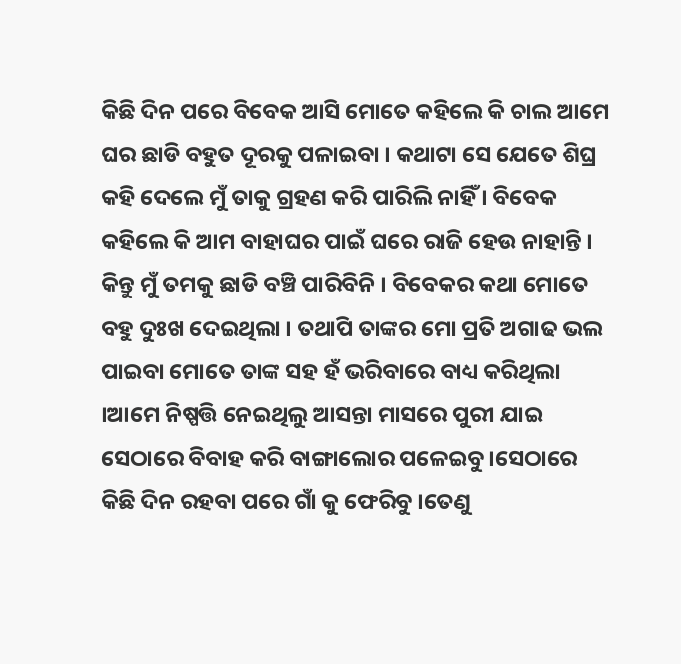କିଛି ଦିନ ପରେ ବିବେକ ଆସି ମୋତେ କହିଲେ କି ଚାଲ ଆମେ ଘର ଛାଡି ବହୁତ ଦୂରକୁ ପଳାଇବା । କଥାଟା ସେ ଯେତେ ଶିଘ୍ର କହି ଦେଲେ ମୁଁ ତାକୁ ଗ୍ରହଣ କରି ପାରିଲି ନାହିଁ । ବିବେକ କହିଲେ କି ଆମ ବାହାଘର ପାଇଁ ଘରେ ରାଜି ହେଉ ନାହାନ୍ତି । କିନ୍ତୁ ମୁଁ ତମକୁ ଛାଡି ବଞ୍ଚି ପାରିବିନି । ବିବେକର କଥା ମୋତେ ବହୁ ଦୁଃଖ ଦେଇଥିଲା । ତଥାପି ତାଙ୍କର ମୋ ପ୍ରତି ଅଗାଢ ଭଲ ପାଇବା ମୋତେ ତାଙ୍କ ସହ ହଁ ଭରିବାରେ ବାଧ୍ୟ କରିଥିଲା ।ଆମେ ନିଷ୍ପତ୍ତି ନେଇଥିଲୁ ଆସନ୍ତା ମାସରେ ପୁରୀ ଯାଇ ସେଠାରେ ବିବାହ କରି ବାଙ୍ଗାଲୋର ପଳେଇବୁ ।ସେଠାରେ କିଛି ଦିନ ରହବା ପରେ ଗାଁ କୁ ଫେରିବୁ ।ତେଣୁ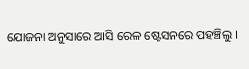ଯୋଜନା ଅନୁସାରେ ଆସି ରେଳ ଷ୍ଟେସନରେ ପହଞ୍ଚିଲୁ ।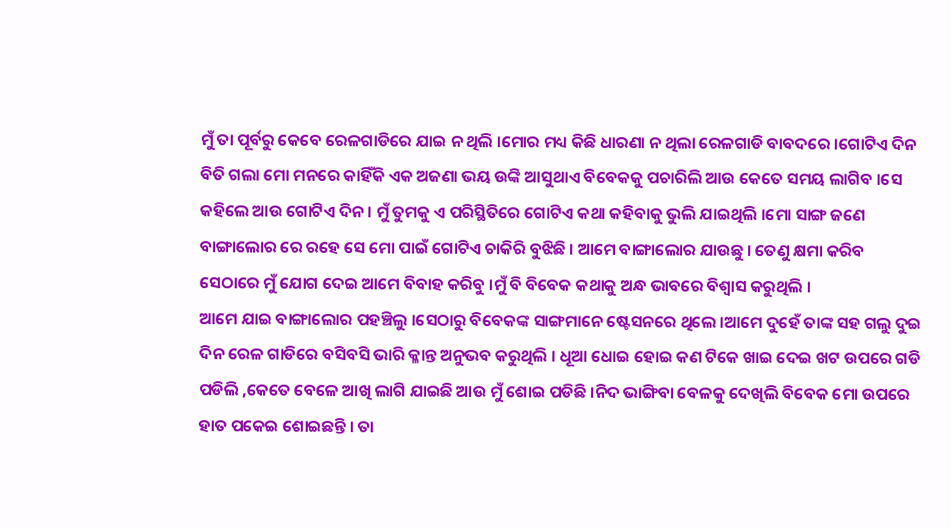ମୁଁ ତା ପୂର୍ବରୁ କେବେ ରେଳଗାଡିରେ ଯାଇ ନ ଥିଲି ।ମୋର ମଧ୍ୟ କିଛି ଧାରଣା ନ ଥିଲା ରେଳଗାଡି ବାବଦରେ ।ଗୋଟିଏ ଦିନ ବିତି ଗଲା ମୋ ମନରେ କାହିଁକି ଏକ ଅଜଣା ଭୟ ଉଙ୍କି ଆସୁଥାଏ ବିବେକକୁ ପଚାରିଲି ଆଉ କେତେ ସମୟ ଲାଗିବ ।ସେ କହିଲେ ଆଉ ଗୋଟିଏ ଦିନ । ମୁଁ ତୁମକୁ ଏ ପରିସ୍ଥିତିରେ ଗୋଟିଏ କଥା କହିବାକୁ ଭୁଲି ଯାଇଥିଲି ।ମୋ ସାଙ୍ଗ ଜଣେ ବାଙ୍ଗାଲୋର ରେ ରହେ ସେ ମୋ ପାଇଁ ଗୋଟିଏ ଚାକିରି ବୁଝିଛି । ଆମେ ବାଙ୍ଗାଲୋର ଯାଉଛୁ । ତେଣୁ କ୍ଷମା କରିବ ସେଠାରେ ମୁଁ ଯୋଗ ଦେଇ ଆମେ ବିବାହ କରିବୁ ।ମୁଁ ବି ବିବେକ କଥାକୁ ଅନ୍ଧ ଭାବରେ ବିଶ୍ବାସ କରୁଥିଲି ।
ଆମେ ଯାଇ ବାଙ୍ଗାଲୋର ପହଞ୍ଚିଲୁ ।ସେଠାରୁ ବିବେକଙ୍କ ସାଙ୍ଗମାନେ ଷ୍ଟେସନରେ ଥିଲେ ।ଆମେ ଦୁହେଁ ତାଙ୍କ ସହ ଗଲୁ ଦୁଇ ଦିନ ରେଳ ଗାଡିରେ ବସିବସି ଭାରି କ୍ଳାନ୍ତ ଅନୁଭବ କରୁଥିଲି । ଧୂଆ ଧୋଇ ହୋଇ କଣ ଟିକେ ଖାଇ ଦେଇ ଖଟ ଉପରେ ଗଡି ପଡିଲି ,କେତେ ବେଳେ ଆଖି ଲାଗି ଯାଇଛି ଆଉ ମୁଁ ଶୋଇ ପଡିଛି ।ନିଦ ଭାଙ୍ଗିବା ବେଳକୁ ଦେଖିଲି ବିବେକ ମୋ ଉପରେ ହାତ ପକେଇ ଶୋଇଛନ୍ତି । ତା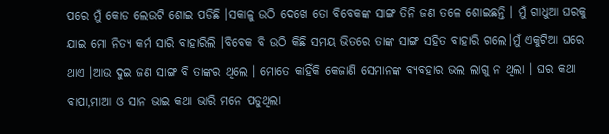ପରେ ମୁଁ କୋଡ ଲେଉଟି ଶୋଇ ପଡିଛି ।ସକାଳୁ ଉଠି ଦେଖେ ତୋ ବିବେକଙ୍କ ସାଙ୍ଗ ତିନି ଜଣ ତଳେ ଶୋଇଛନ୍ତି । ମୁଁ ଗାଧୁଆ ଘରକୁ ଯାଇ ମୋ ନିତ୍ଯ କର୍ମ ସାରି ବାହାରିଲି ।ବିବେକ ବି ଉଠି କିଛି ସମୟ ଭିତରେ ତାଙ୍କ ସାଙ୍ଗ ସହିତ ବାହାରି ଗଲେ।ମୁଁ ଏକୁଟିଆ ଘରେ ଥାଏ ।ଆଉ ଦୁଇ ଜଣ ସାଙ୍ଗ ବି ତାଙ୍କର ଥିଲେ । ମୋତେ କାହିଁକି କେଜାଣି ସେମାନଙ୍କ ବ୍ଯବହାର ଭଲ ଲାଗୁ ନ ଥିଲା । ଘର କଥା ବାପା,ମାଆ ଓ ସାନ ଭାଇ କଥା ଭାରି ମନେ ପଡୁଥିଲା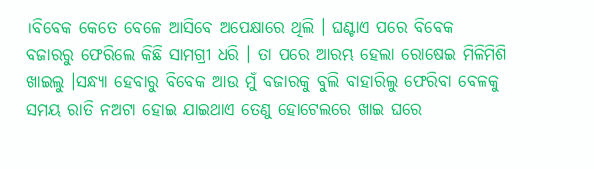।ବିବେକ କେତେ ବେଳେ ଆସିବେ ଅପେକ୍ଷାରେ ଥିଲି । ଘଣ୍ଟାଏ ପରେ ବିବେକ ବଜାରରୁ ଫେରିଲେ କିଛି ସାମଗ୍ରୀ ଧରି । ତା ପରେ ଆରମ୍ଭ ହେଲା ରୋଷେଇ ମିଳିମିଶି ଖାଇଲୁ ।ସନ୍ଧ୍ୟା ହେବାରୁ ବିବେକ ଆଉ ମୁଁ ବଜାରକୁ ବୁଲି ବାହାରିଲୁ ଫେରିବା ବେଳକୁ ସମୟ ରାତି ନଅଟା ହୋଇ ଯାଇଥାଏ ତେଣୁ ହୋଟେଲରେ ଖାଇ ଘରେ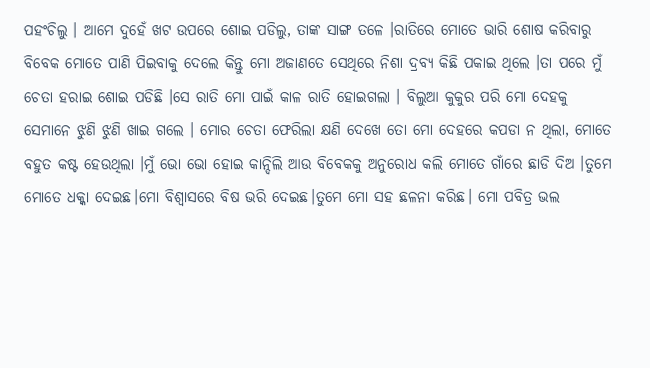ପହଂଚିଲୁ । ଆମେ ଦୁହେଁ ଖଟ ଉପରେ ଶୋଇ ପଡିଲୁ, ତାଙ୍କ ସାଙ୍ଗ ତଳେ ।ରାତିରେ ମୋତେ ଭାରି ଶୋଷ କରିବାରୁ ବିବେକ ମୋତେ ପାଣି ପିଇବାକୁ ଦେଲେ କିନ୍ତୁ ମୋ ଅଜାଣତେ ସେଥିରେ ନିଶା ଦ୍ରବ୍ୟ କିଛି ପକାଇ ଥିଲେ ।ତା ପରେ ମୁଁ ଚେତା ହରାଇ ଶୋଇ ପଡିଛି ।ସେ ରାତି ମୋ ପାଇଁ କାଳ ରାତି ହୋଇଗଲା । ବିଲୁଆ କୁକୁର ପରି ମୋ ଦେହକୁ ସେମାନେ ଝୁଣି ଝୁଣି ଖାଇ ଗଲେ । ମୋର ଚେତା ଫେରିଲା କ୍ଷଣି ଦେଖେ ତୋ ମୋ ଦେହରେ କପଡା ନ ଥିଲା, ମୋତେ ବହୁତ କଷ୍ଟ ହେଉଥିଲା ।ମୁଁ ଭୋ ଭୋ ହୋଇ କାନ୍ଦିଲି ଆଉ ବିବେକକୁ ଅନୁରୋଧ କଲି ମୋତେ ଗାଁରେ ଛାଡି ଦିଅ ।ତୁମେ ମୋତେ ଧକ୍କା ଦେଇଛ।ମୋ ବିଶ୍ବାସରେ ବିଷ ଭରି ଦେଇଛ।ତୁମେ ମୋ ସହ ଛଳନା କରିଛ। ମୋ ପବିତ୍ର ଭଲ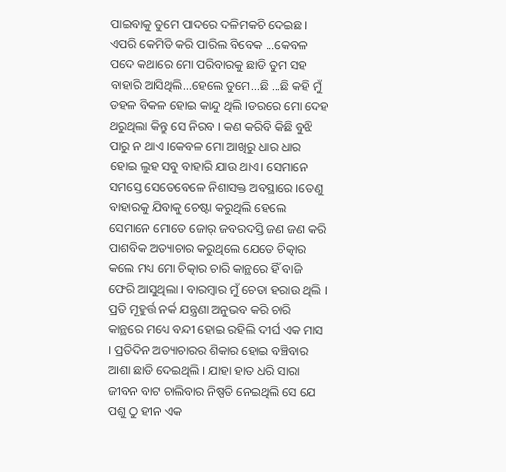ପାଇବାକୁ ତୁମେ ପାଦରେ ଦଳିମକଚି ଦେଇଛ। ଏପରି କେମିତି କରି ପାରିଲ ବିବେକ ...କେବଳ ପଦେ କଥାରେ ମୋ ପରିବାରକୁ ଛାଡି ତୁମ ସହ ବାହାରି ଆସିଥିଲି...ହେଲେ ତୁମେ...ଛି ...ଛି କହି ମୁଁ ଡହଳ ବିକଳ ହୋଇ କାନ୍ଦୁ ଥିଲି ।ଡରରେ ମୋ ଦେହ ଥରୁଥିଲା କିନ୍ତୁ ସେ ନିରବ । କଣ କରିବି କିଛି ବୁଝି ପାରୁ ନ ଥାଏ ।କେବଳ ମୋ ଆଖିରୁ ଧାର ଧାର ହୋଇ ଲୁହ ସବୁ ବାହାରି ଯାଉ ଥାଏ। ସେମାନେ ସମସ୍ତେ ସେତେବେଳେ ନିଶାସକ୍ତ ଅବସ୍ଥାରେ ।ତେଣୁ ବାହାରକୁ ଯିବାକୁ ଚେଷ୍ଟା କରୁଥିଲି ହେଲେ ସେମାନେ ମୋତେ ଜୋର୍ ଜବରଦସ୍ତି ଜଣ ଜଣ କରି ପାଶବିକ ଅତ୍ୟାଚାର କରୁଥିଲେ ଯେତେ ଚିତ୍କାର କଲେ ମଧ୍ୟ ମୋ ଚିତ୍କାର ଚାରି କାନ୍ଥରେ ହିଁ ବାଜି ଫେରି ଆସୁଥିଲା । ବାରମ୍ବାର ମୁଁ ଚେତା ହରାଉ ଥିଲି । ପ୍ରତି ମୂହୁର୍ତ୍ତ ନର୍କ ଯନ୍ତ୍ରଣା ଅନୁଭବ କରି ଚାରି କାନ୍ଥରେ ମଧ୍ୟେ ବନ୍ଦୀ ହୋଇ ରହିଲି ଦୀର୍ଘ ଏକ ମାସ । ପ୍ରତିଦିନ ଅତ୍ୟାଚାରର ଶିକାର ହୋଇ ବଞ୍ଚିବାର ଆଶା ଛାଡି ଦେଇଥିଲି । ଯାହା ହାତ ଧରି ସାରା ଜୀବନ ବାଟ ଚାଲିବାର ନିଷ୍ପତି ନେଇଥିଲି ସେ ଯେ ପଶୁ ଠୁ ହୀନ ଏକ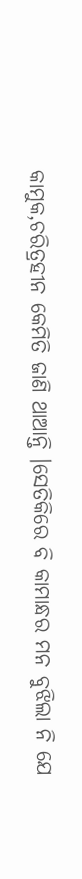କାମୁକ,ଚରିତ୍ରହୀନ କେମିତି ଜାଣି ଥାଆନ୍ତି ।ସେତିକିରେ ବି କାମାନ୍ଧର ମନ ବୁଝିଲା ନି ଯେ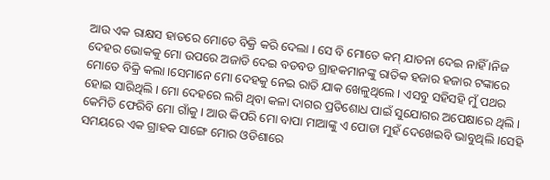ଆଉ ଏକ ରାକ୍ଷସ ହାତରେ ମୋତେ ବିକ୍ରି କରି ଦେଲା । ସେ ବି ମୋତେ କମ୍ ଯାତନା ଦେଇ ନାହିଁ ।ନିଜ ଦେହର ଭୋକକୁ ମୋ ଉପରେ ଅଜାଡି ଦେଇ ବଡବଡ ଗ୍ରାହକମାନଙ୍କୁ ରାତିକ ହଜାର ହଜାର ଟଙ୍କାରେ ମୋତେ ବିକ୍ରି କଲା ।ସେମାନେ ମୋ ଦେହକୁ ନେଇ ରାତି ଯାକ ଖେଳୁଥିଲେ । ଏସବୁ ସହିସହି ମୁଁ ପଥର ହୋଇ ସାରିଥିଲି । ମୋ ଦେହରେ ଲଗି ଥିବା କଳା ଦାଗର ପ୍ରତିଶୋଧ ପାଇଁ ସୁଯୋଗର ଅପେକ୍ଷାରେ ଥିଲି । କେମିତି ଫେରିବି ମୋ ଗାଁକୁ । ଆଉ କିପରି ମୋ ବାପା ମାଆଙ୍କୁ ଏ ପୋଡା ମୁହଁ ଦେଖେଇବି ଭାବୁଥିଲି ।ସେହି ସମୟରେ ଏକ ଗ୍ରାହକ ସାଙ୍ଗେ ମୋର ଓଡିଶାରେ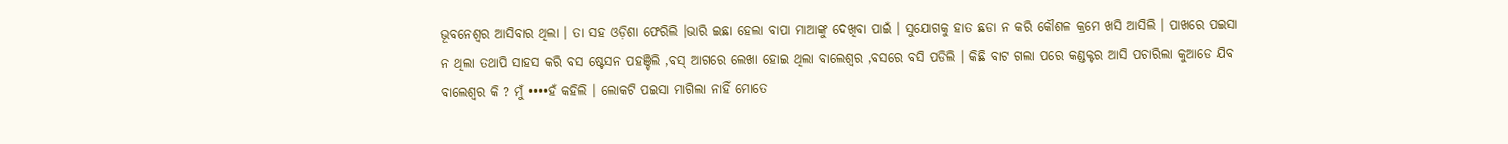ଭୂବନେଶ୍ବର ଆସିବାର ଥିଲା । ତା ସହ ଓଡ଼ିଶା ଫେରିଲି ।ଭାରି ଇଛା ହେଲା ବାପା ମାଆଙ୍କୁ ଦେଖିବା ପାଇଁ । ସୁଯୋଗକୁ ହାତ ଛଡା ନ କରି କୌଶଳ କ୍ରମେ ଖସି ଆସିଲି । ପାଖରେ ପଇସା ନ ଥିଲା ତଥାପି ସାହସ କରି ବସ ଷ୍ଟେସନ ପହଞ୍ଚିଲି ,ବସ୍ ଆଗରେ ଲେଖା ହୋଇ ଥିଲା ବାଲେଶ୍ବର ,ବସରେ ବସି ପଡିଲି । କିଛି ବାଟ ଗଲା ପରେ କଣ୍ଡକ୍ଟର ଆସି ପଚାରିଲା କୁଆଡେ ଯିବ ବାଲେଶ୍ବର କି ? ମୁଁ ••••ହଁ କହିଲି । ଲୋକଟି ପଇସା ମାଗିଲା ନାହିଁ ମୋତେ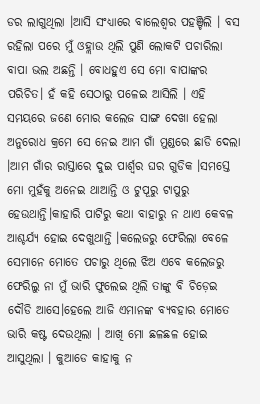ଡର ଲାଗୁଥିଲା ।ଆସି ସଂଧ୍ୟାରେ ବାଲେଶ୍ବର ପହଞ୍ଚିଲି । ବସ ରହିଲା ପରେ ମୁଁ ଓହ୍ଲାଉ ଥିଲି ପୁଣି ଲୋକଟି ପଚାରିଲା ବାପା ଭଲ ଅଛନ୍ତି । ବୋଧହୁଏ ସେ ମୋ ବାପାଙ୍କର ପରିଚିତ। ହଁ କହି ସେଠାରୁ ପଳେଇ ଆସିଲି । ଏହି ସମୟରେ ଜଣେ ମୋର କଲେଜ ସାଙ୍ଗ ଦେଖା ହେଲା ଅନୁରୋଧ କ୍ରମେ ସେ ନେଇ ଆମ ଗାଁ ମୁଣ୍ଡରେ ଛାଡି ଦେଲା ।ଆମ ଗାଁର ରାସ୍ତାରେ ଦୁଇ ପାର୍ଶ୍ବର ଘର ଗୁଡିକ ।ସମସ୍ତେ ମୋ ମୁହଁକୁ ଅନେଇ ଥାଆନ୍ତି ଓ ଟୁପୂରୁ ଟାପୁରୁ ହେଉଥାନ୍ତି।କାହାରି ପାଟିରୁ କଥା ବାହାରୁ ନ ଥାଏ କେବଳ ଆଶ୍ଚର୍ଯ୍ୟ ହୋଇ ଦେଖୁଥାନ୍ତି ।କଲେଜରୁ ଫେରିଲା ବେଳେ ସେମାନେ ମୋତେ ପଚାରୁ ଥିଲେ ଝିଅ ଏବେ କଲେଜରୁ ଫେରିଲୁ ନା ମୁଁ ଭାରି ଫୁଲେଇ ଥିଲି ତାଙ୍କୁ ବି ଚିଡ଼େଇ ଦୌଡି ଆସେ।ହେଲେ ଆଜି ଏମାନଙ୍କ ବ୍ଯବହାର ମୋତେ ଭାରି କଷ୍ଟ ଦେଉଥିଲା । ଆଖି ମୋ ଛଳଛଳ ହୋଇ ଆସୁଥିଲା । କୁଆଡେ କାହାକୁ ନ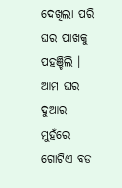ଦେଖିଲା ପରି ଘର ପାଖକୁ ପହଞ୍ଚିଲି । ଆମ ଘର ଦୁଆର ମୁହଁରେ ଗୋଟିଏ ବଡ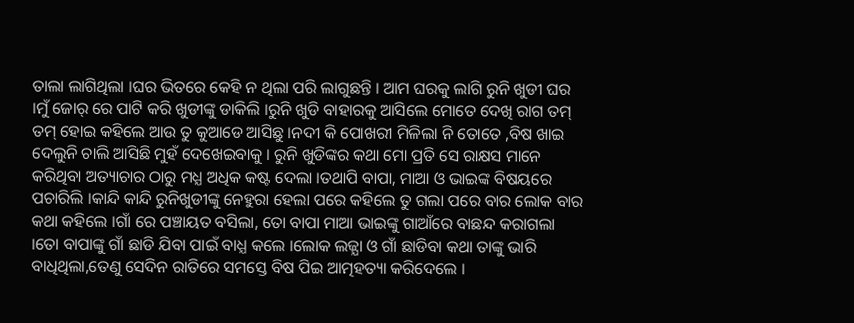ତାଲା ଲାଗିଥିଲା ।ଘର ଭିତରେ କେହି ନ ଥିଲା ପରି ଲାଗୁଛନ୍ତି । ଆମ ଘରକୁ ଲାଗି ରୁନି ଖୁଡୀ ଘର ।ମୁଁ ଜୋର୍ ରେ ପାଟି କରି ଖୁଡୀଙ୍କୁ ଡାକିଲି ।ରୁନି ଖୁଡି ବାହାରକୁ ଆସିଲେ ମୋତେ ଦେଖି ରାଗ ତମ୍ ତମ୍ ହୋଇ କହିଲେ ଆଉ ତୁ କୁଆଡେ ଆସିଛୁ ।ନଦୀ କି ପୋଖରୀ ମିଳିଲା ନି ତୋତେ ,ବିଷ ଖାଇ ଦେଲୁନି ଚାଲି ଆସିଛି ମୁହଁ ଦେଖେଇବାକୁ । ରୁନି ଖୁଡିଙ୍କର କଥା ମୋ ପ୍ରତି ସେ ରାକ୍ଷସ ମାନେ କରିଥିବା ଅତ୍ୟାଚାର ଠାରୁ ମଧ୍ଯ ଅଧିକ କଷ୍ଟ ଦେଲା ।ତଥାପି ବାପା, ମାଆ ଓ ଭାଇଙ୍କ ବିଷୟରେ ପଚାରିଲି ।କାନ୍ଦି କାନ୍ଦି ରୁନିଖୁଡୀଙ୍କୁ ନେହୁରା ହେଲା ପରେ କହିଲେ ତୁ ଗଲା ପରେ ବାର ଲୋକ ବାର କଥା କହିଲେ ।ଗାଁ ରେ ପଞ୍ଚାୟତ ବସିଲା, ତୋ ବାପା ମାଆ ଭାଇଙ୍କୁ ଗାଆଁରେ ବାଛନ୍ଦ କରାଗଲା ।ତୋ ବାପାଙ୍କୁ ଗାଁ ଛାଡି ଯିବା ପାଇଁ ବାଧ୍ଯ କଲେ ।ଲୋକ ଲଜ୍ଯା ଓ ଗାଁ ଛାଡିବା କଥା ତାଙ୍କୁ ଭାରି ବାଧିଥିଲା,ତେଣୁ ସେଦିନ ରାତିରେ ସମସ୍ତେ ବିଷ ପିଇ ଆତ୍ମହତ୍ୟା କରିଦେଲେ ।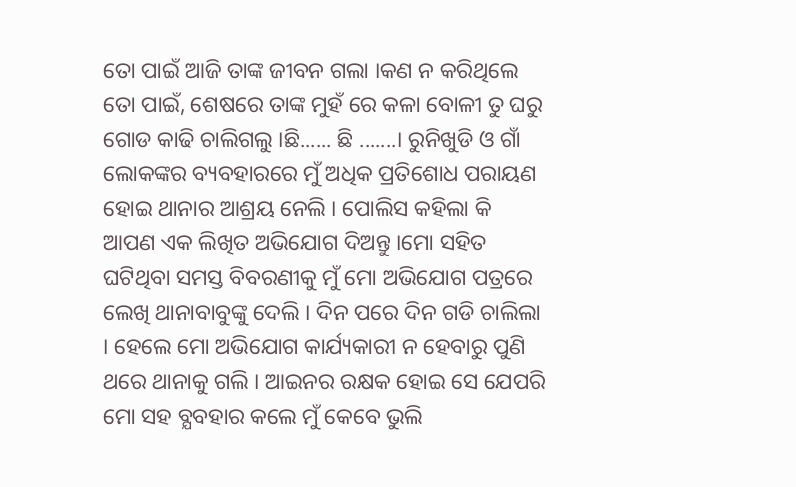ତୋ ପାଇଁ ଆଜି ତାଙ୍କ ଜୀବନ ଗଲା ।କଣ ନ କରିଥିଲେ ତୋ ପାଇଁ, ଶେଷରେ ତାଙ୍କ ମୁହଁ ରେ କଳା ବୋଳୀ ତୁ ଘରୁ ଗୋଡ କାଢି ଚାଲିଗଲୁ ।ଛି...... ଛି .......। ରୁନିଖୁଡି ଓ ଗାଁ ଲୋକଙ୍କର ବ୍ୟବହାରରେ ମୁଁ ଅଧିକ ପ୍ରତିଶୋଧ ପରାୟଣ ହୋଇ ଥାନାର ଆଶ୍ରୟ ନେଲି । ପୋଲିସ କହିଲା କି ଆପଣ ଏକ ଲିଖିତ ଅଭିଯୋଗ ଦିଅନ୍ତୁ ।ମୋ ସହିତ ଘଟିଥିବା ସମସ୍ତ ବିବରଣୀକୁ ମୁଁ ମୋ ଅଭିଯୋଗ ପତ୍ରରେ ଲେଖି ଥାନାବାବୁଙ୍କୁ ଦେଲି । ଦିନ ପରେ ଦିନ ଗଡି ଚାଲିଲା । ହେଲେ ମୋ ଅଭିଯୋଗ କାର୍ଯ୍ୟକାରୀ ନ ହେବାରୁ ପୁଣି ଥରେ ଥାନାକୁ ଗଲି । ଆଇନର ରକ୍ଷକ ହୋଇ ସେ ଯେପରି ମୋ ସହ ବ୍ଯବହାର କଲେ ମୁଁ କେବେ ଭୁଲି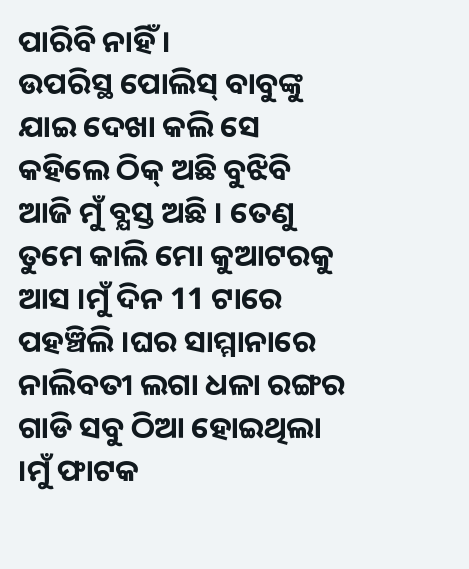ପାରିବି ନାହିଁ ।
ଉପରିସ୍ଥ ପୋଲିସ୍ ବାବୁଙ୍କୁ ଯାଇ ଦେଖା କଲି ସେ କହିଲେ ଠିକ୍ ଅଛି ବୁଝିବି ଆଜି ମୁଁ ବ୍ଯସ୍ତ ଅଛି । ତେଣୁ ତୁମେ କାଲି ମୋ କୁଆଟରକୁ ଆସ ।ମୁଁ ଦିନ 11 ଟାରେ ପହଞ୍ଚିଲି ।ଘର ସାମ୍ମାନାରେ ନାଲିବତୀ ଲଗା ଧଳା ରଙ୍ଗର ଗାଡି ସବୁ ଠିଆ ହୋଇଥିଲା ।ମୁଁ ଫାଟକ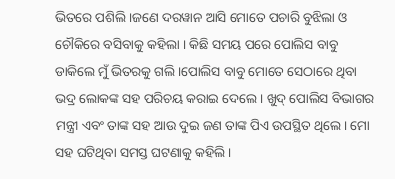ଭିତରେ ପଶିଲି ।ଜଣେ ଦରୱାନ ଆସି ମୋତେ ପଚାରି ବୁଝିଲା ଓ ଚୌକିରେ ବସିବାକୁ କହିଲା । କିଛି ସମୟ ପରେ ପୋଲିସ ବାବୁ ଡାକିଲେ ମୁଁ ଭିତରକୁ ଗଲି ।ପୋଲିସ ବାବୁ ମୋତେ ସେଠାରେ ଥିବା ଭଦ୍ର ଲୋକଙ୍କ ସହ ପରିଚୟ କରାଇ ଦେଲେ । ଖୁଦ୍ ପୋଲିସ ବିଭାଗର ମନ୍ତ୍ରୀ ଏବଂ ତାଙ୍କ ସହ ଆଉ ଦୁଇ ଜଣ ତାଙ୍କ ପିଏ ଉପସ୍ଥିତ ଥିଲେ। ମୋ ସହ ଘଟିଥିବା ସମସ୍ତ ଘଟଣାକୁ କହିଲି ।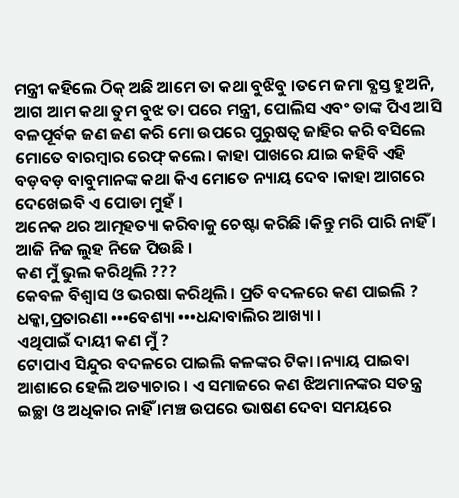ମନ୍ତ୍ରୀ କହିଲେ ଠିକ୍ ଅଛି ଆମେ ତା କଥା ବୁଝିବୁ ।ତମେ ଜମା ବ୍ଯସ୍ତ ହୁଅନି, ଆଗ ଆମ କଥା ତୁମ ବୁଝ ତା ପରେ ମନ୍ତ୍ରୀ, ପୋଲିସ ଏବଂ ତାଙ୍କ ପିଏ ଆସି ବଳପୂର୍ବକ ଜଣ ଜଣ କରି ମୋ ଉପରେ ପୁରୁଷତ୍ବ ଜାହିର କରି ବସିଲେ ମୋତେ ବାରମ୍ବାର ରେଫ୍ କଲେ। କାହା ପାଖରେ ଯାଇ କହିବି ଏହି ବଡ଼ବଡ଼ ବାବୁମାନଙ୍କ କଥା କିଏ ମୋତେ ନ୍ୟାୟ ଦେବ ।କାହା ଆଗରେ ଦେଖେଇବି ଏ ପୋଡା ମୁହଁ ।
ଅନେକ ଥର ଆତ୍ମହତ୍ୟା କରିବାକୁ ଚେଷ୍ଟା କରିଛି ।କିନ୍ତୁ ମରି ପାରି ନାହିଁ । ଆଜି ନିଜ ଲୁହ ନିଜେ ପିଉଛି ।
କଣ ମୁଁ ଭୁଲ କରିଥିଲି ???
କେବଳ ବିଶ୍ବାସ ଓ ଭରଷା କରିଥିଲି । ପ୍ରତି ବଦଳରେ କଣ ପାଇଲି ?
ଧକ୍କା,ପ୍ରତାରଣା •••ବେଶ୍ୟା •••ଧନ୍ଦାବାଲିର ଆଖ୍ୟା ।
ଏଥିପାଇଁ ଦାୟୀ କଣ ମୁଁ ?
ଟୋପାଏ ସିନ୍ଦୁର ବଦଳରେ ପାଇଲି କଳଙ୍କର ଟିକା ।ନ୍ୟାୟ ପାଇବା ଆଶାରେ ହେଲି ଅତ୍ୟାଚାର । ଏ ସମାଜରେ କଣ ଝିଅମାନଙ୍କର ସତନ୍ତ୍ର ଇଚ୍ଛା ଓ ଅଧିକାର ନାହିଁ ।ମଞ୍ଚ ଉପରେ ଭାଷଣ ଦେବା ସମୟରେ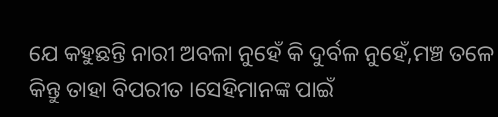ଯେ କହୁଛନ୍ତି ନାରୀ ଅବଳା ନୁହେଁ କି ଦୁର୍ବଳ ନୁହେଁ,ମଞ୍ଚ ତଳେ କିନ୍ତୁ ତାହା ବିପରୀତ ।ସେହିମାନଙ୍କ ପାଇଁ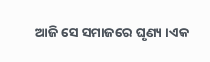ଆଜି ସେ ସମାଜରେ ଘୃଣ୍ୟ ।ଏକ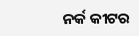ନର୍କ କୀଟର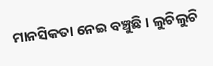ମାନସିକତା ନେଇ ବଞ୍ଚୁଛି । ଲୁଚିଲୁଚି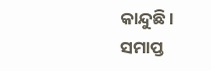କାନ୍ଦୁଛି ।
ସମାପ୍ତ